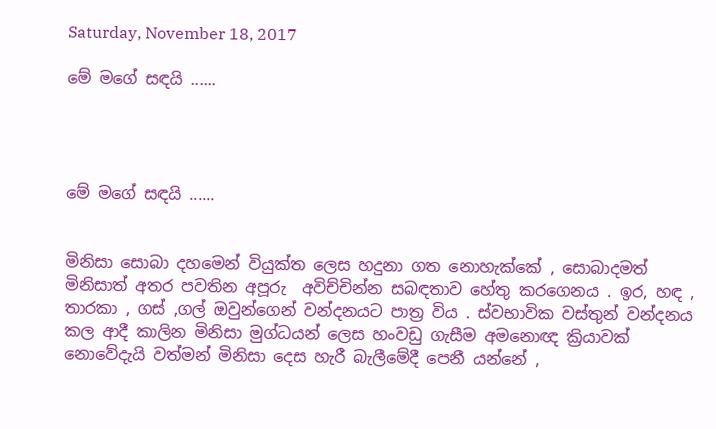Saturday, November 18, 2017

මේ මගේ සඳයි ......




මේ මගේ සඳයි ......


මිනිසා සොබා දහමෙන් වියුක්ත ලෙස හදුනා ගත නොහැක්කේ , සොබාදමත් මිනිසාත් අතර පවතින අපූරු  අවිච්චින්න සබඳතාව හේතු කරගෙනය . ඉර, හඳ , තාරකා , ගස් ,ගල් ඔවුන්ගෙන් වන්දනයට පාත්‍ර විය . ස්වභාවික වස්තුන් වන්දනය කල ආදී කාලින මිනිසා මුග්ධයන් ලෙස හංවඩු ගැසීම අමනොඥ ක්‍රියාවක් නොවේදැයි වත්මන් මිනිසා දෙස හැරී බැලීමේදී පෙනී යන්නේ ,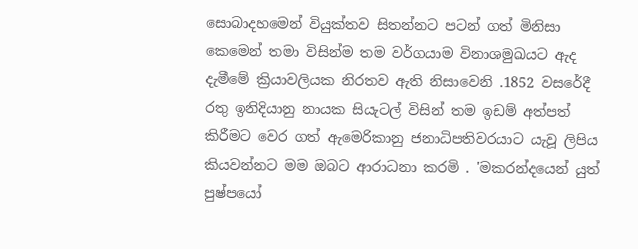සොබාදහමෙන් වියුක්තව සිතන්නට පටන් ගත් මිනිසා කෙමෙන් තමා විසින්ම තම වර්ගයාම විනාශමුඛයට ඇද දැමීමේ ක්‍රියාවලියක නිරතව ඇති නිසාවෙනි .1852 වසරේදී රතු ඉනිදියානු නායක සියැටල් විසින් තම ඉඩම් අත්පත් කිරීමට වෙර ගත් ඇමෙරිකානු ජනාධිපතිවරයාට යැවූ ලිපිය කියවන්නට මම ඔබට ආරාධනා කරමි . 'මකරන්දයෙන් යුත් පුෂ්පයෝ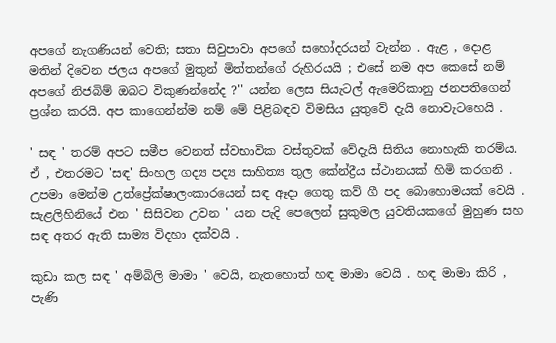අපගේ නැගණියන් වෙති; සතා සිවුපාවා අපගේ සහෝදරයන් වැන්න . ඇළ , දොළ මතින් දිවෙන ජලය අපගේ මුතුන් මිත්තන්ගේ රුහිරයයි ; එසේ නම අප කෙසේ නම් අපගේ නිජබිම් ඔබට විකුණන්නේද ?'' යන්න ලෙස සියැටල් ඇමෙරිකානු ජනපතිගෙන් ප්‍රශ්න කරයි. අප කාගෙන්න්ම නම් මේ පිළිබඳව විමසිය යුතුවේ දැයි නොවැටහෙයි .

' සඳ ' තරම් අපට සමීප වෙනත් ස්වභාවික වස්තුවක් වේදැයි සිතිය නොහැකි තරම්ය. ඒ , එතරමට 'සඳ' සිංහල ගද්‍ය පද්‍ය සාහිත්‍ය තුල කේන්ද්‍රීය ස්ථානයක් හිමි කරගනි . උපමා මෙන්ම උත්ප්‍රේක්ෂාලංකාරයෙන් සඳ ඈදා ගෙතු කව් ගී පද බොහොමයක් වෙයි . සැළලිහිනියේ එන ' සිසිවන උවන ' යන පැදි පෙලෙන් සුකුමල යුවතියකගේ මුහුණ සහ සඳ අතර ඇති සාම්‍ය විදහා දක්වයි .

කුඩා කල සඳ ' අම්බිලි මාමා ' වෙයි, නැතහොත් හඳ මාමා වෙයි . හඳ මාමා කිරි , පැණි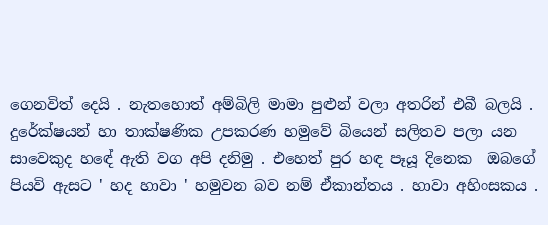ගෙනවිත් දෙයි . නැතහොත් අම්බිලි මාමා පුළුන් වලා අතරින් එබී බලයි . දුරේක්ෂයන් හා තාක්ෂණික උපකරණ හමුවේ බියෙන් සලිතව පලා යන සාවෙකුද හඳේ ඇති වග අපි දනිමු . එහෙත් පුර හඳ පෑයූ දිනෙක  ඔබගේ පියවි ඇසට ' හද හාවා ' හමුවන බව නම් ඒකාන්තය . හාවා අහිංසකය .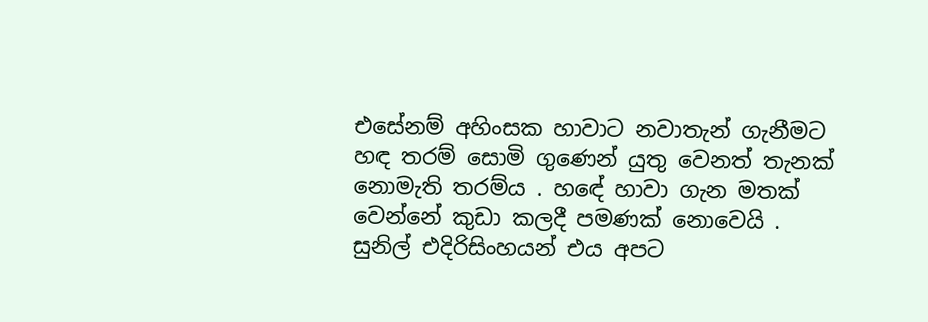එසේනම් අහිංසක හාවාට නවාතැන් ගැනීමට හඳ තරම් සොමි ගුණෙන් යුතු වෙනත් තැනක් නොමැති තරම්ය . හඳේ හාවා ගැන මතක් වෙන්නේ කුඩා කලදී පමණක් නොවෙයි . සුනිල් එදිරිසිංහයන් එය අපට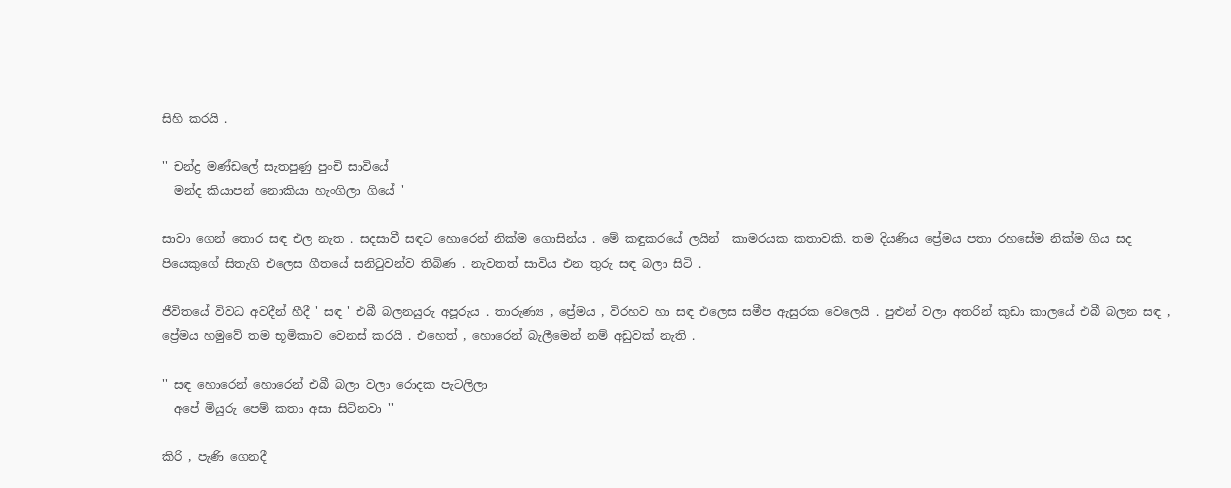සිහි කරයි .

'' චන්ද්‍ර මණ්ඩලේ සැතපුණු පුංචි සාවියේ
  මන්ද කියාපන් නොකියා හැංගිලා ගියේ '

සාවා ගෙන් තොර සඳ එල නැත . සදසාවී සඳට හොරෙන් නික්ම ගොසින්ය . මේ කඳුකරයේ ලයින්  කාමරයක කතාවකි. තම දියණිය ප්‍රේමය පතා රහසේම නික්ම ගිය සද පියෙකුගේ සිතැගි එලෙස ගීතයේ සනිටුවන්ව තිබිණ . නැවතත් සාවිය එන තුරු සඳ බලා සිටි .

ජීවිතයේ විවධ අවදීන් හීදී ' සඳ ' එබී බලනයුරු අපූරුය . තාරුණ්‍ය , ප්‍රේමය , විරහව හා සඳ එලෙස සමීප ඇසුරක වෙලෙයි . පුළුන් වලා අතරින් කුඩා කාලයේ එබී බලන සඳ , ප්‍රේමය හමුවේ තම භූමිකාව වෙනස් කරයි . එහෙත් , හොරෙන් බැලීමෙන් නම් අඩුවක් නැති .

'' සඳ හොරෙන් හොරෙන් එබී බලා වලා රොදක පැටලිලා
  අපේ මියුරු පෙම් කතා අසා සිටිනවා ''

කිරි , පැණි ගෙනදී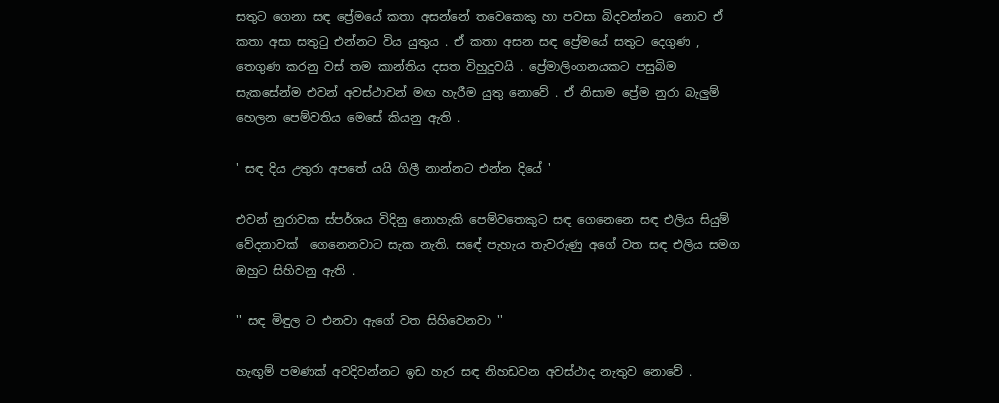සතුට ගෙනා සඳ ප්‍රේමයේ කතා අසන්නේ තවෙකෙකු හා පවසා බිදවන්නට  නොව ඒ කතා අසා සතුටු එන්නට විය යුතුය . ඒ කතා අසන සඳ ප්‍රේමයේ සතුට දෙගුණ , තෙගුණ කරනු වස් තම කාන්තිය දසත විහුදුවයි . ප්‍රේමාලිංගනයකට පසුබිම සැකසේන්ම එවන් අවස්ථාවන් මඟ හැරීම යුතු නොවේ . ඒ නිසාම ප්‍රේම නුරා බැලුම් හෙලන පෙම්වතිය මෙසේ කියනු ඇති .

' සඳ දිය උතුරා අපතේ යයි ගිලී නාන්නට එන්න දියේ '

එවන් නුරාවක ස්පර්ශය විදිනු නොහැකි පෙම්වතෙකුට සඳ ගෙනෙනෙ සඳ එලිය සියුම් වේදනාවක්  ගෙනෙනවාට සැක නැති. සඳේ පැහැය තැවරුණු අගේ වත සඳ එලිය සමග ඔහුට සිහිවනු ඇති .

'' සඳ මිඳුල ට එනවා ඇගේ වත සිහිවෙනවා ''

හැඟුම් පමණක් අවදිවන්නට ඉඩ හැර සඳ නිහඩවන අවස්ථාද නැතුව නොවේ .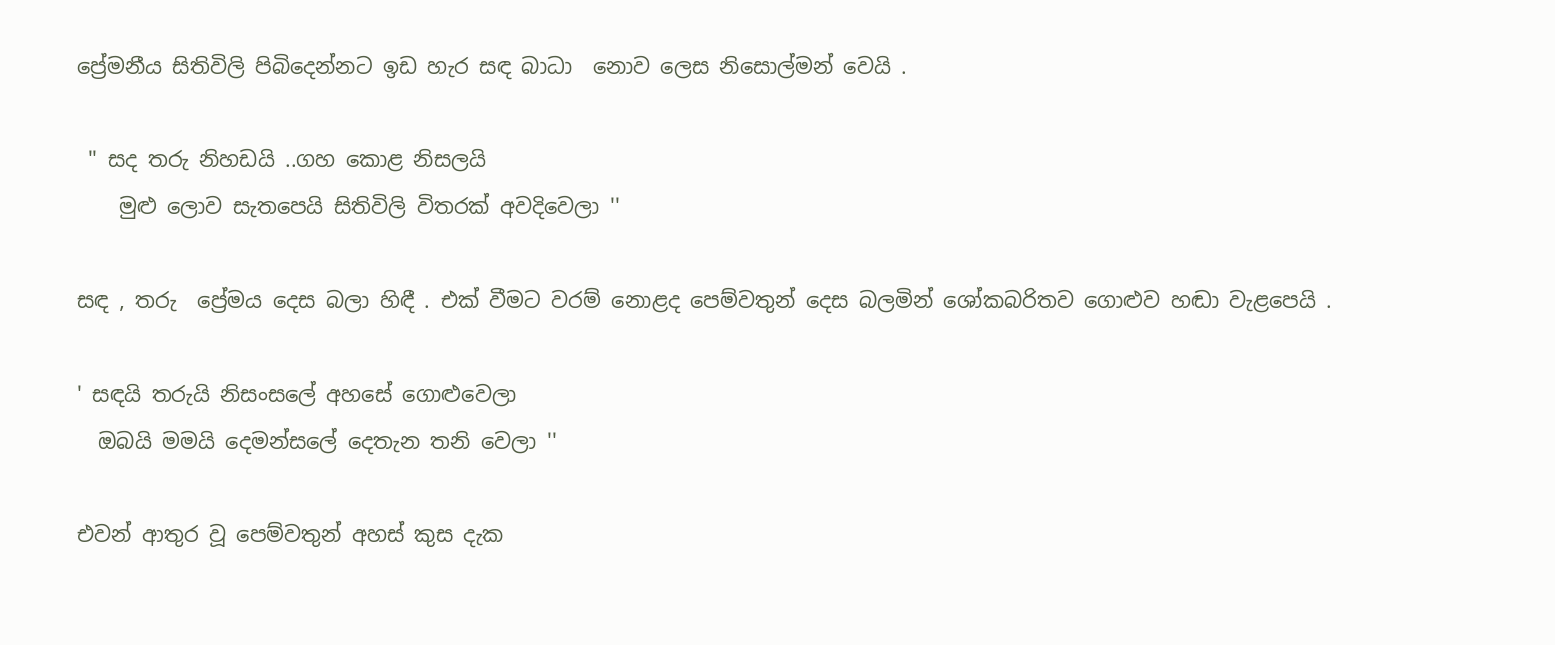ප්‍රේමනීය සිතිවිලි පිබිදෙන්නට ඉඩ හැර සඳ බාධා  නොව ලෙස නිසොල්මන් වෙයි .

 '' සද තරු නිහඩයි ..ගහ කොළ නිසලයි
    මුළු ලොව සැතපෙයි සිතිවිලි විතරක් අවදිවෙලා ''

සඳ , තරු  ප්‍රේමය දෙස බලා හිඳී . එක් වීමට වරම් නොළද පෙම්වතුන් දෙස බලමින් ශෝකබරිතව ගොළුව හඬා වැළපෙයි .

' සඳයි තරුයි නිසංසලේ අහසේ ගොළුවෙලා
  ඔබයි මමයි දෙමන්සලේ දෙතැන තනි වෙලා ''

එවන් ආතුර වූ පෙම්වතුන් අහස් කුස දැක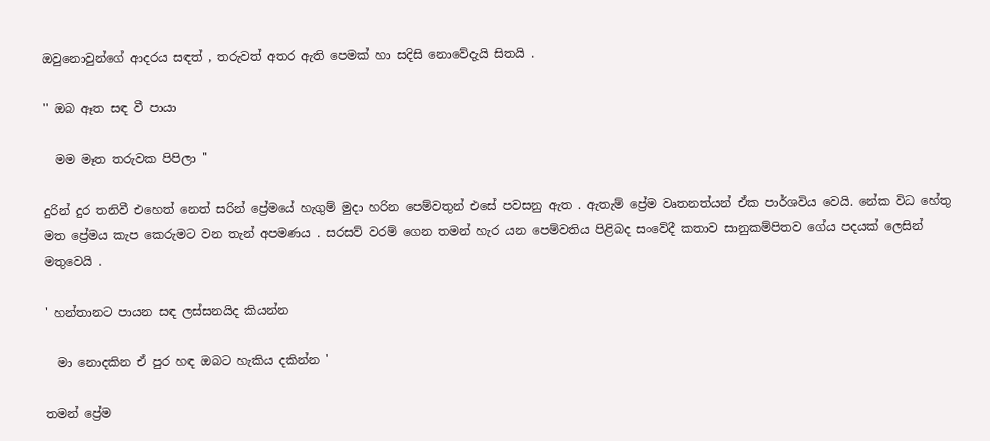ඔවුනොවුන්ගේ ආදරය සඳත් , තරුවත් අතර ඇති පෙමක් හා සදිසි නොවේදැයි සිතයි .

'' ඔබ ඈත සඳ වී පායා

  මම මෑත තරුවක පිපිලා ''

දුරින් දුර තනිවී එහෙත් නෙත් සරින් ප්‍රේමයේ හැගුම් මුදා හරින පෙම්වතුන් එසේ පවසනු ඇත . ඇතැම් ප්‍රේම වෘතනත්යන් ඒක පාර්ශවිය වෙයි. නේක විධ හේතු මත ප්‍රේමය කැප කෙරුමට වන තැන් අපමණය . සරසව් වරම් ගෙන තමන් හැර යන පෙම්වතිය පිළිබද සංවේදී කතාව සානුකම්පිතව ගේය පදයක් ලෙසින් මතුවෙයි .

' හන්තානට පායන සඳ ලස්සනයිද කියන්න

  මා නොදකින ඒ පුර හඳ ඔබට හැකිය දකින්න '

තමන් ප්‍රේම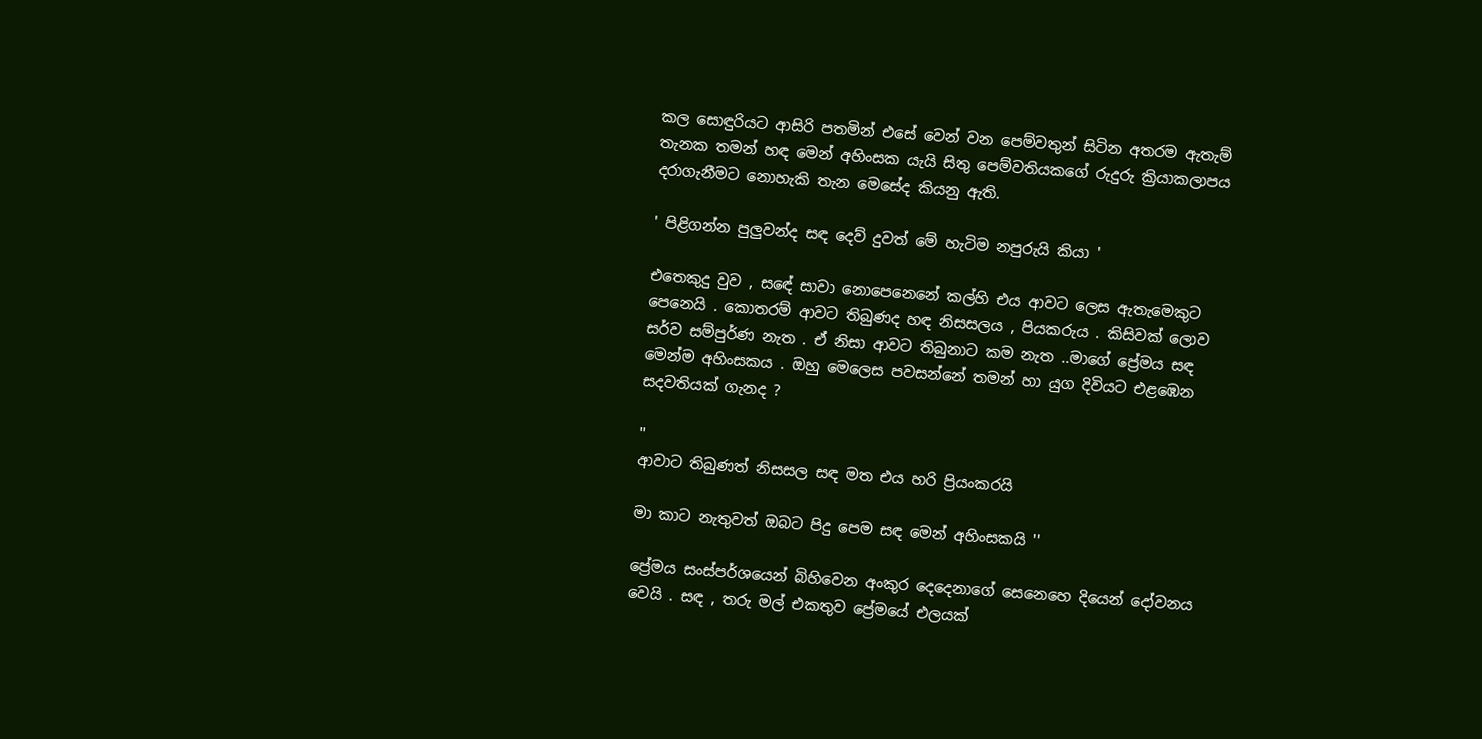කල සොඳුරියට ආසිරි පතමින් එසේ වෙන් වන පෙම්වතුන් සිටින අතරම ඇතැම් තැනක තමන් හඳ මෙන් අහිංසක යැයි සිතු පෙම්වතියකගේ රුදුරු ක්‍රියාකලාපය දරාගැනීමට නොහැකි තැන මෙසේද කියනු ඇති.

' පිළිගන්න පුලුවන්ද සඳ දෙව් දුවත් මේ හැටිම නපුරුයි කියා '

එතෙකුදු වුව , සඳේ සාවා නොපෙනෙනේ කල්හි එය ආවට ලෙස ඇතැමෙකුට පෙනෙයි . කොතරම් ආවට තිබුණද හඳ නිසසලය , පියකරුය . කිසිවක් ලොව සර්ව සම්පුර්ණ නැත . ඒ නිසා ආවට තිබුනාට කම නැත ..මාගේ ප්‍රේමය සඳ මෙන්ම අහිංසකය . ඔහු මෙලෙස පවසන්නේ තමන් හා යුග දිවියට එළඹෙන සදවතියක් ගැනද ?

''
ආවාට තිබුණත් නිසසල සඳ මත එය හරි ප්‍රියංකරයි

මා කාට නැතුවත් ඔබට පිදු පෙම සඳ මෙන් අහිංසකයි ''

ප්‍රේමය සංස්පර්ශයෙන් බිහිවෙන අංකුර දෙදෙනාගේ සෙනෙහෙ දියෙන් දෝවනය වෙයි . සඳ , තරු මල් එකතුව ප්‍රේමයේ එලයක්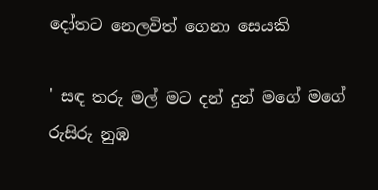දෝතට නෙලවිත් ගෙනා සෙයකි

' සඳ තරු මල් මට දන් දුන් මගේ මගේ රුසිරු නුඹ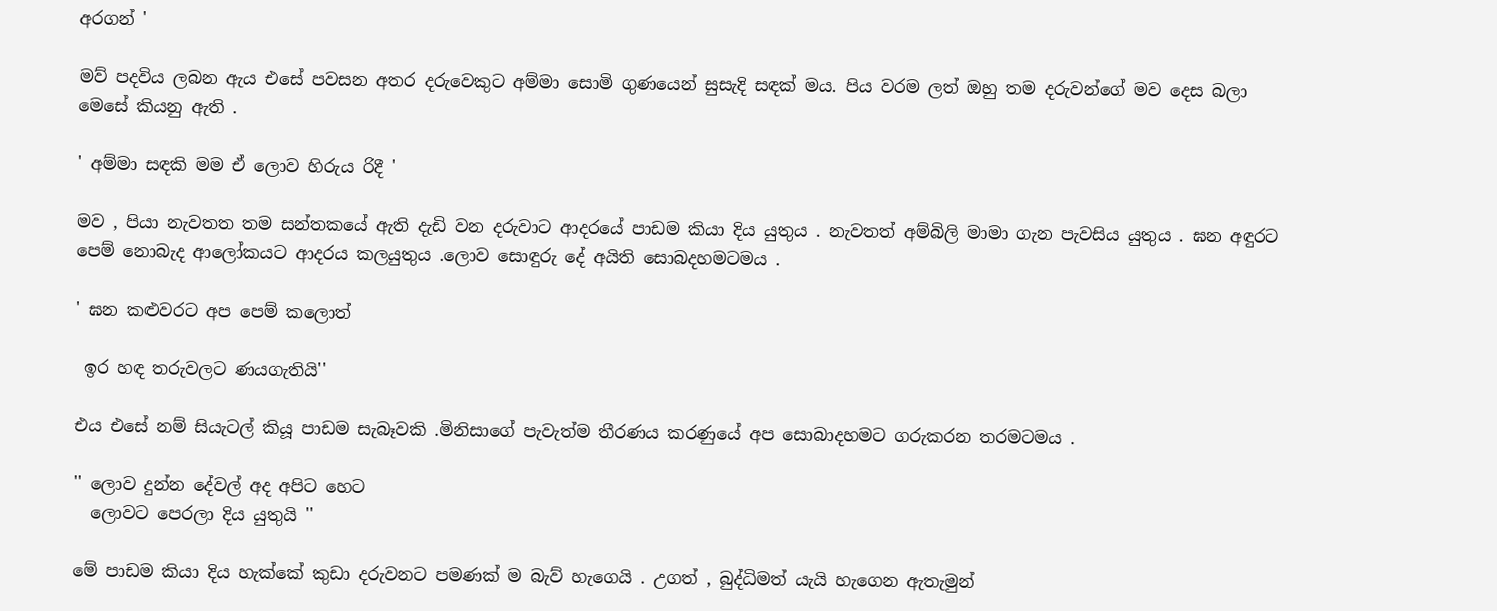අරගන් '

මව් පදවිය ලබන ඇය එසේ පවසන අතර දරුවෙකුට අම්මා සොමි ගුණයෙන් සුසැදි සඳක් මය. පිය වරම ලත් ඔහු තම දරුවන්ගේ මව දෙස බලා මෙසේ කියනු ඇති .

' අම්මා සඳකි මම ඒ ලොව හිරුය රිදී '

මව , පියා නැවතත තම සන්තකයේ ඇති දැඩි වන දරුවාට ආදරයේ පාඩම කියා දිය යුතුය . නැවතත් අම්බිලි මාමා ගැන පැවසිය යුතුය . ඝන අඳුරට පෙම් නොබැද ආලෝකයට ආදරය කලයුතුය .ලොව සොඳුරු දේ අයිති සොබදහමටමය .

' ඝන කළුවරට අප පෙම් කලොත්

 ඉර හඳ තරුවලට ණයගැතියි''

එය එසේ නම් සියැටල් කියූ පාඩම සැබෑවකි .මිනිසාගේ පැවැත්ම තීරණය කරණුයේ අප සොබාදහමට ගරුකරන තරමටමය .

'' ලොව දුන්න දේවල් අද අපිට හෙට
  ලොවට පෙරලා දිය යුතුයි ''

මේ පාඩම කියා දිය හැක්කේ කුඩා දරුවනට පමණක් ම බැව් හැගෙයි . උගත් , බුද්ධිමත් යැයි හැගෙන ඇතැමුන්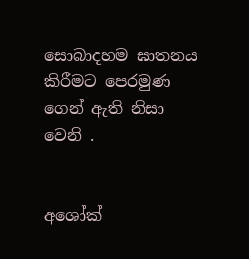සොබාදහම ඝාතනය කිරීමට පෙරමුණ ගෙන් ඇති නිසා වෙනි .


අශෝක්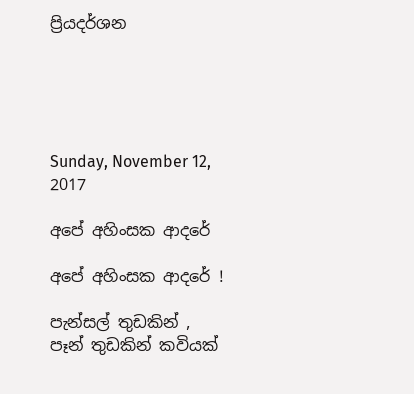ප්‍රියදර්ශන





Sunday, November 12, 2017

අපේ අහිංසක ආදරේ

අපේ අහිංසක ආදරේ !

පැන්සල් තුඩකින් , පෑන් තුඩකින් කවියක්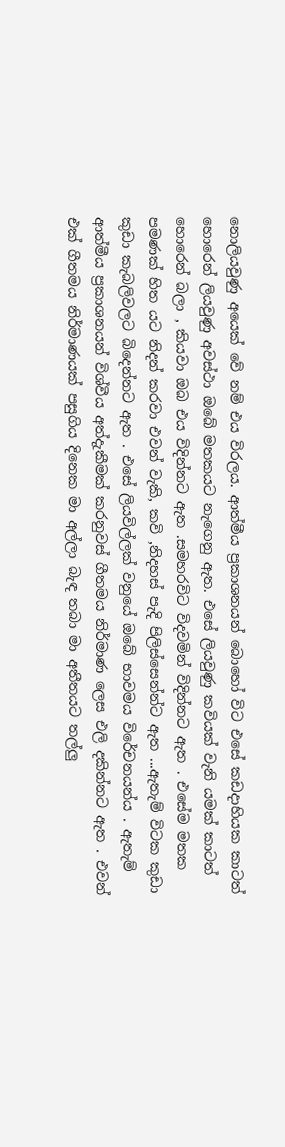නොලියවුණු අයෙක් වේ නම් එය විරලය. ආත්මීය ප්‍රකාශනයන් බොහෝ විට එසේ කඩදාහියක කාටත් හොරෙන් ලියවුණු අවස්ථා ඔබේ මතකයට නැගෙනු ඇත. එසේ ලියවුණු කවියක් වැනි යමක් කාටත් හොරෙන් බලා , කියවා ඔබ එය විදින්නට ඇත .සමහරවිට විදවමින් විදින්නට ඇත . එසේම මතක පමණක් හිත යට නිදන් කරවා එවන් වැකි, කවි ,නිදහස් පැදි පිලිස්සෙන්න්ට ඇත ...ඇතැම් විටක කුඩා කුඩා කැබලිවලට බිදෙන්නට ඇත . එසේ ලියවිල්ලක් වනුයේ ඔබේ භාවමය විරේචනයන්ය . ඇතැම් ආත්මීය ප්‍රකාශනයන් විශ්වීය අත්දැකීමක් කරනුවස් ගීතමය නිර්මාණ ලෙස එලි දකින්නට ඇත . එවන් එක් ගීතමය නිර්මාණයක් පසුගිය දිනෙක මා අල්ලා බැඳ තබා මා අතීතයට තල්ලු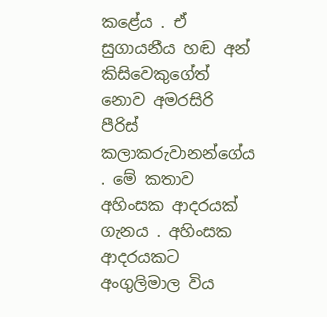කළේය . ඒ සුගායනීය හඬ අන් කිසිවෙකුගේත් නොව අමරසිරි පීරිස් කලාකරුවානන්ගේය . මේ කතාව අහිංසක ආදරයක් ගැනය . අහිංසක ආදරයකට අංගුලිමාල විය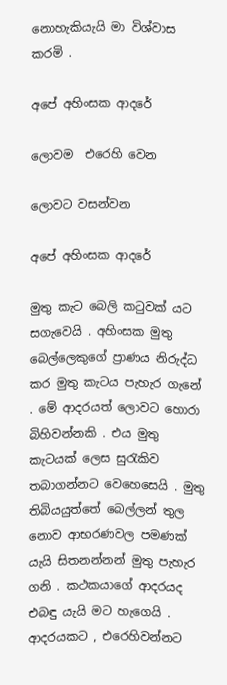නොහැකියැයි මා විශ්වාස කරමි .

අපේ අහිංසක ආදරේ

ලොවම  එරෙහි වෙන

ලොවට වසන්වන

අපේ අහිංසක ආදරේ

මුතු කැට බෙලි කටුවක් යට සගැවෙයි . අහිංසක මුතු බෙල්ලෙකුගේ ප්‍රාණය නිරුද්ධ කර මුතු කැටය පැහැර ගැනේ . මේ ආදරයත් ලොවට හොරා බිහිවන්නකි . එය මුතු කැටයක් ලෙස සුරැකිව තබාගන්නට වෙහෙසෙයි . මුතු තිබියයුත්තේ බෙල්ලන් තුල නොව ආභරණවල පමණක් යැයි සිතනන්නන් මුතු පැහැර ගනි . කථකයාගේ ආදරයද එබඳු යැයි මට හැගෙයි . ආදරයකට , එරෙහිවන්නට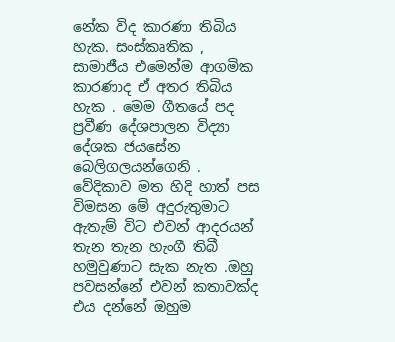නේක විද කාරණා තිබිය හැක. සංස්කෘතික , සාමාජීය එමෙන්ම ආගමික කාරණාද ඒ අතර තිබිය හැක . මෙම ගීතයේ පද ප්‍රවීණ දේශපාලන විද්‍යා දේශක ජයසේන බෙලිගලයන්ගෙනි . වේදිකාව මත හිදි හාත් පස විමසන මේ අදුරුතුමාට ඇතැම් විට එවන් ආදරයන් තැන තැන හැංගී තිබී හමුවුණාට සැක නැත .ඔහු පවසන්නේ එවන් කතාවක්ද එය දන්නේ ඔහුම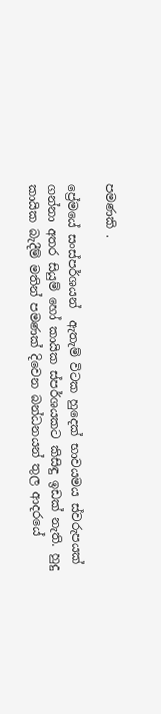පමණකි .

ප්‍රේමයේ සංස්පර්ශයන්  ඇතැම් විටක හුදෙක් භාවයමය ස්වරුපයක් ගන්නා අතර සියුම් හෝ කායික ස්පර්ශයකට කිසිඳු ඉඩක් නැති. හුදු කායික බැදීම් මතින් පමණක් දිවෙන බන්ධනයන් තුල ආදරයේ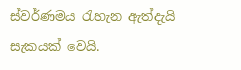ස්වර්ණමය රැහැන ඇත්දැයි සැකයක් වෙයි.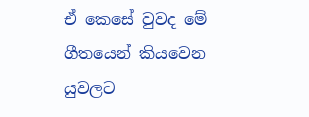ඒ කෙසේ වුවද මේ ගීතයෙන් කියවෙන යුවලට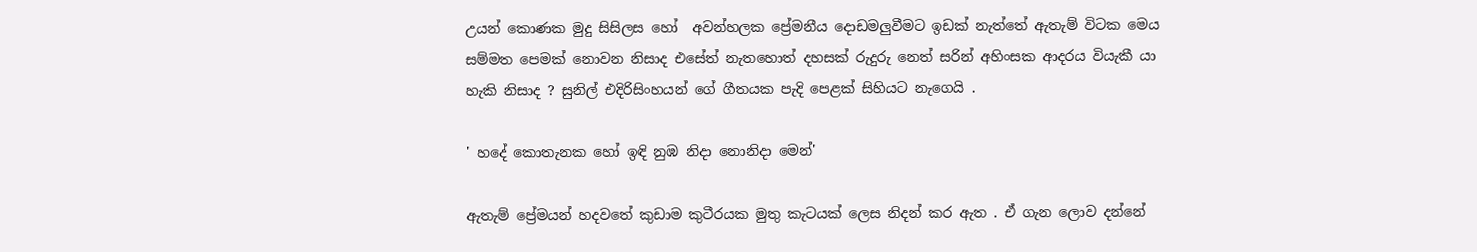උයන් කොණක මුදු සිසිලස හෝ  අවන්හලක ප්‍රේමනීය දොඩමලුවීමට ඉඩක්‌ නැත්තේ ඇතැම් විටක මෙය සම්මත පෙමක් නොවන නිසාද එසේත් නැතහොත් දහසක් රුදුරු නෙත් සරින් අහිංසක ආදරය වියැකී යා හැකි නිසාද ? සුනිල් එදිරිසිංහයන් ගේ ගීතයක පැදි පෙළක් සිහියට නැගෙයි .

' හදේ කොතැනක හෝ ඉඳි නුඹ නිදා නොනිදා මෙන්'

ඇතැම් ප්‍රේමයන් හදවතේ කුඩාම කුටීරයක මුතු කැටයක් ලෙස නිදන් කර ඇත . ඒ ගැන ලොව දන්නේ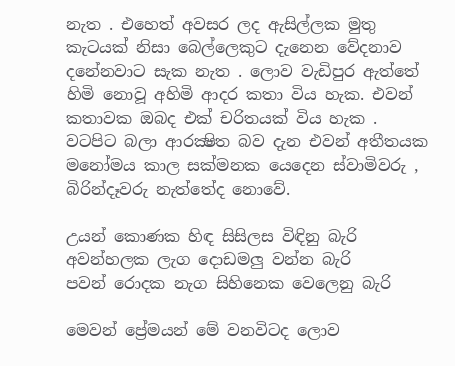නැත . එහෙත් අවසර ලද ඇසිල්ලක මුතු කැටයක් නිසා බෙල්ලෙකුට දැනෙන වේදනාව දනේනවාට සැක නැත . ලොව වැඩිපුර ඇත්තේ හිමි නොවූ අහිමි ආදර කතා විය හැක. එවන් කතාවක ඔබද එක් චරිතයක් විය හැක . වටපිට බලා ආරක්‍ෂිත බව දැන එවන් අතීතයක මනෝමය කාල සක්මනක යෙදෙන ස්වාමිවරු , බිරින්දෑවරු නැත්තේද නොවේ.

උයන් කොණක හිඳ සිසිලස විඳිනු බැරි
අවන්හලක ලැග දොඩමලු වන්න බැරි
පවන් රොදක නැග සිහිනෙක වෙලෙනු බැරි

මෙවන් ප්‍රේමයන් මේ වනවිටද ලොව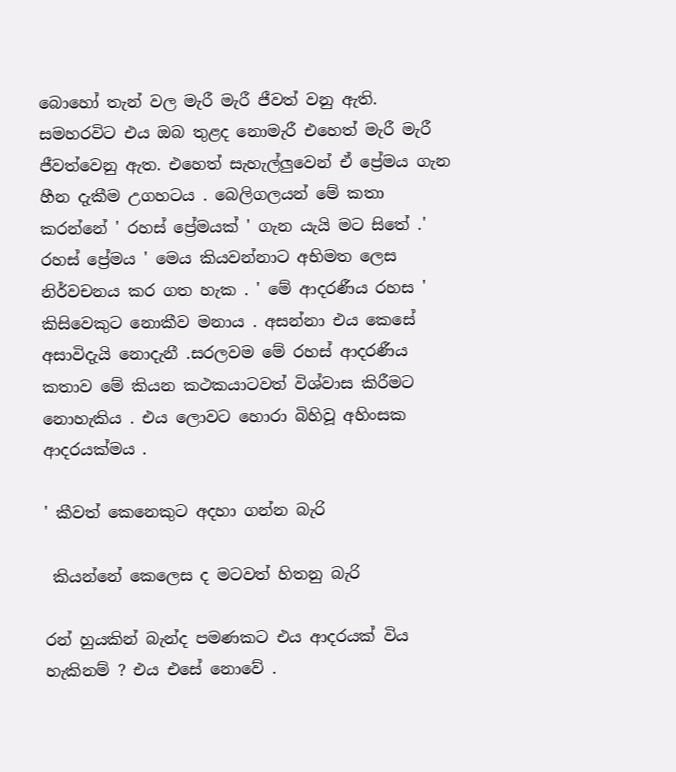බොහෝ තැන් වල මැරී මැරී ජීවත් වනු ඇති. සමහරවිට එය ඔබ තුළද නොමැරී එහෙත් මැරී මැරී ජීවත්වෙනු ඇත. එහෙත් සැහැල්ලුවෙන් ඒ ප්‍රේමය ගැන හීන දැකීම උගහටය . බෙලිගලයන් මේ කතා කරන්නේ ' රහස් ප්‍රේමයක් ' ගැන යැයි මට සිතේ .' රහස් ප්‍රේමය ' මෙය කියවන්නාට අභිමත ලෙස නිර්වචනය කර ගත හැක . ' මේ ආදරණීය රහස ' කිසිවෙකුට නොකීව මනාය . අසන්නා එය කෙසේ අසාවිදැයි නොදැනී .සරලවම මේ රහස් ආදරණීය කතාව මේ කියන කථකයාටවත් විශ්වාස කිරීමට නොහැකිය . එය ලොවට හොරා බිහිවූ අහිංසක ආදරයක්මය .

' කීවත් කෙනෙකුට අදහා ගන්න බැරි

 කියන්නේ කෙලෙස ද මටවත් හිතනු බැරි

රන් හුයකින් බැන්ද පමණකට එය ආදරයක් විය හැකිනම් ? එය එසේ නොවේ .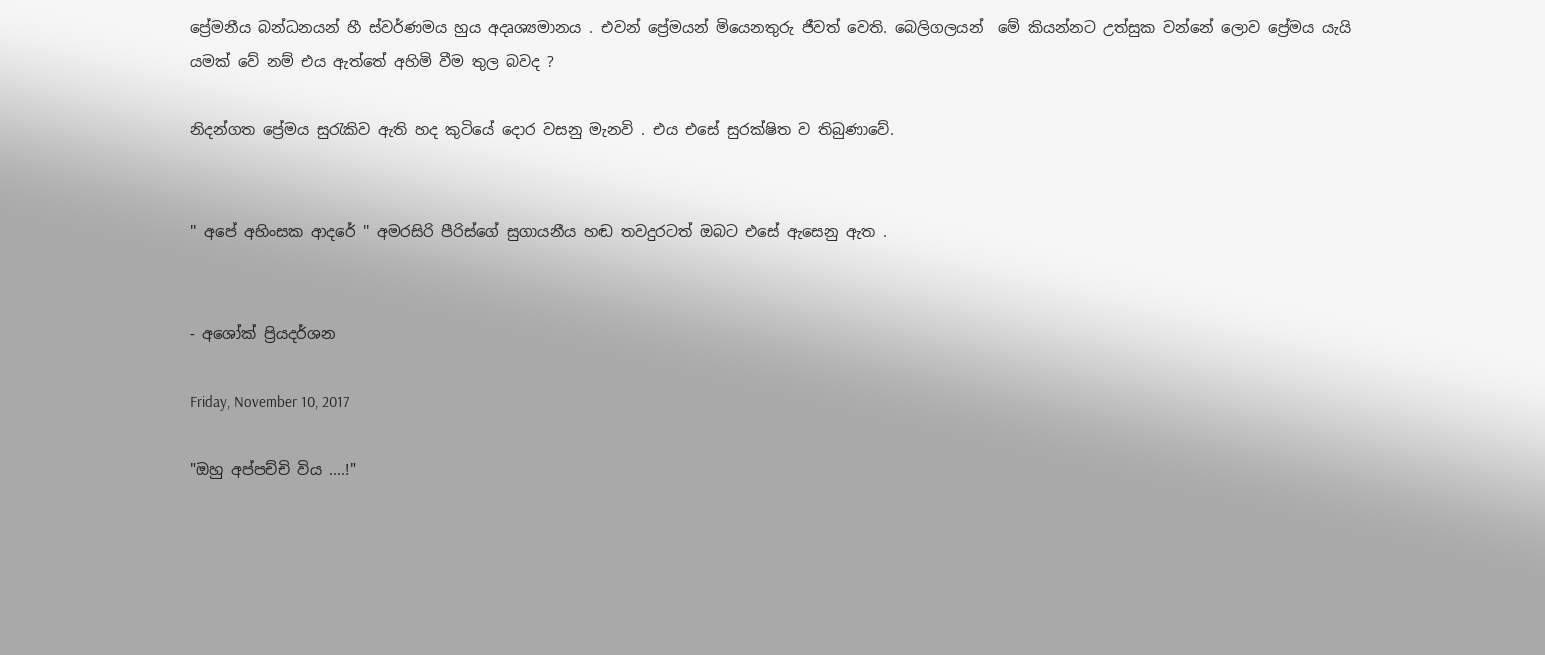ප්‍රේමනීය බන්ධනයන් හී ස්වර්ණමය හුය අදෘශ්‍යමානය . එවන් ප්‍රේමයන් මියෙනතුරු ජීවත් වෙති. බෙලිගලයන්  මේ කියන්නට උත්සුක වන්නේ ලොව ප්‍රේමය යැයි යමක් වේ නම් එය ඇත්තේ අහිමි වීම තුල බවද ?

නිදන්ගත ප්‍රේමය සුරැකිව ඇති හද කුටියේ දොර වසනු මැනවි . එය එසේ සුරක්ෂිත ව තිබුණාවේ.


'' අපේ අහිංසක ආදරේ '' අමරසිරි පීරිස්ගේ සුගායනීය හඬ තවදුරටත් ඔබට එසේ ඇසෙනු ඇත .


- අශෝක් ප්‍රියදර්ශන

Friday, November 10, 2017

"ඔහු අප්පච්චි විය ....!"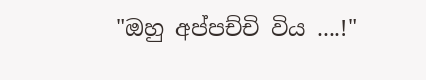"ඔහු අප්පච්චි විය ....!"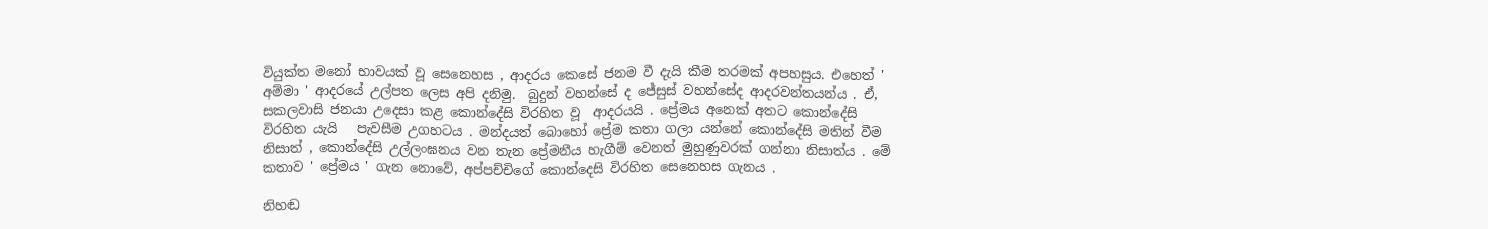වියුක්ත මනෝ භාවයක් වූ සෙනෙහස , ආදරය කෙසේ ජනම වී දැයි කීම තරමක් අපහසුය. එහෙත් ' අම්මා ' ආදරයේ උල්පත ලෙස අපි දනිමු.  බුදුන් වහන්සේ ද ජේසුස් වහන්සේද ආදරවන්තයන්ය . ඒ, සකලවාසි ජනයා උදෙසා කළ කොන්දේසි විරහිත වූ  ආදරයයි . ප්‍රේමය අනෙක් අතට කොන්දේසි විරහිත යැයි   පැවසීම උගහටය . මන්දයත් බොහෝ ප්‍රේම කතා ගලා යන්නේ කොන්දේසි මතින් වීම නිසාත් , කොන්දේසි උල්ලංඝනය වන තැන ප්‍රේමනීය හැගීම් වෙනත් මුහුණුවරක් ගන්නා නිසාත්ය . මේ කතාව ' ප්‍රේමය ' ගැන නොවේ, අප්පච්චිගේ කොන්දෙසි විරහිත සෙනෙහස ගැනය .

නිහඬ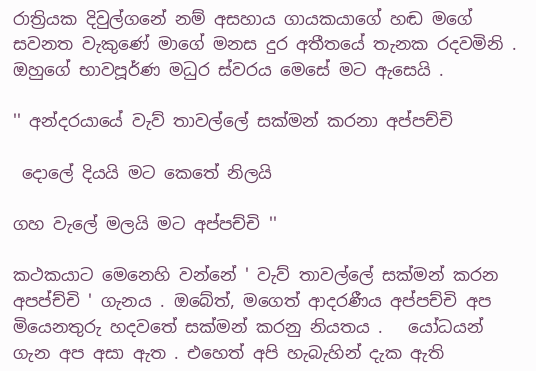රාත්‍රියක දිවුල්ගනේ නම් අසහාය ගායකයාගේ හඬ මගේ සවනත වැකුණේ මාගේ මනස දුර අතීතයේ තැනක රදවමිනි . ඔහුගේ භාවපූර්ණ මධුර ස්වරය මෙසේ මට ඇසෙයි .

'' අන්දරයායේ වැව් තාවල්ලේ සක්මන් කරනා අප්පච්චි

 දොලේ දියයි මට කෙතේ නිලයි

ගහ වැලේ මලයි මට අප්පච්චි ''

කථකයාට මෙනෙහි වන්නේ ' වැව් තාවල්ලේ සක්මන් කරන අපප්ච්චි ' ගැනය . ඔබේත්, මගෙත් ආදරණීය අප්පච්චි අප  මියෙනතුරු හදවතේ සක්මන් කරනු නියතය .   යෝධයන් ගැන අප අසා ඇත . එහෙත් අපි හැබැහින් දැක ඇති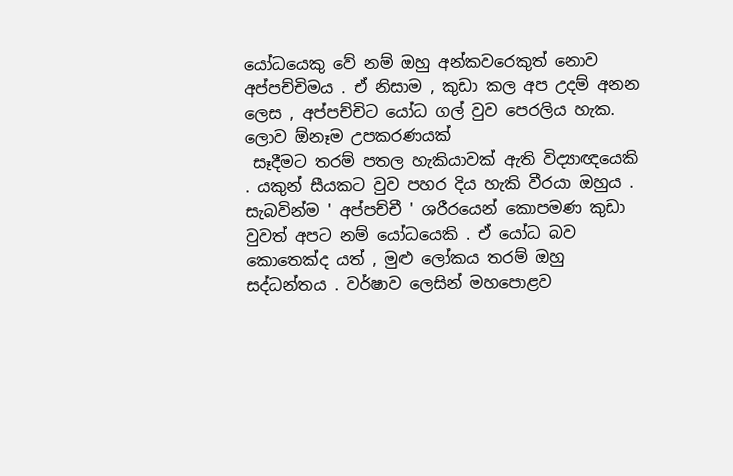යෝධයෙකු වේ නම් ඔහු අන්කවරෙකුත් නොව අප්පච්චිමය . ඒ නිසාම , කුඩා කල අප උදම් අනන ලෙස , අප්පච්චිට යෝධ ගල් වුව පෙරලිය හැක. ලොව ඕනෑම උපකරණයක්
 සෑදීමට තරම් පතල හැකියාවක් ඇති විද්‍යාඥයෙකි . යකුන් සීයකට වුව පහර දිය හැකි වීරයා ඔහුය . සැබවින්ම ' අප්පච්චී ' ශරීරයෙන් කොපමණ කුඩා වුවත් අපට නම් යෝධයෙකි . ඒ යෝධ බව කොතෙක්ද යත් , මුළු ලෝකය තරම් ඔහු සද්ධන්තය . වර්ෂාව ලෙසින් මහපොළව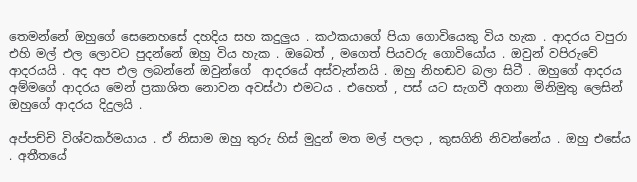තෙමන්නේ ඔහුගේ සෙනෙහසේ දහදිය සහ කදුලුය . කථකයාගේ පියා ගොවියෙකු විය හැක . ආදරය වපුරා එහි මල් එල ලොවට පුදන්නේ ඔහු විය හැක . ඔබෙත් , මගෙත් පියවරු ගොවියෝය . ඔවුන් වපිරුවේ ආදරයයි . අද අප එල ලබන්නේ ඔවුන්ගේ  ආදරයේ අස්වැන්නයි . ඔහු නිහඬව බලා සිටී . ඔහුගේ ආදරය අම්මගේ ආදරය මෙන් ප්‍රකාශිත නොවන අවස්ථා එමටය . එහෙත් , පස් යට සැගවී අගනා මිනිමුතු ලෙසින් ඔහුගේ ආදරය දිදුලයි .

අප්පච්චි විශ්වකර්මයාය . ඒ නිසාම ඔහු තුරු හිස් මුදුන් මත මල් පලදා , කුසගිනි නිවන්නේය . ඔහු එසේය . අතීතයේ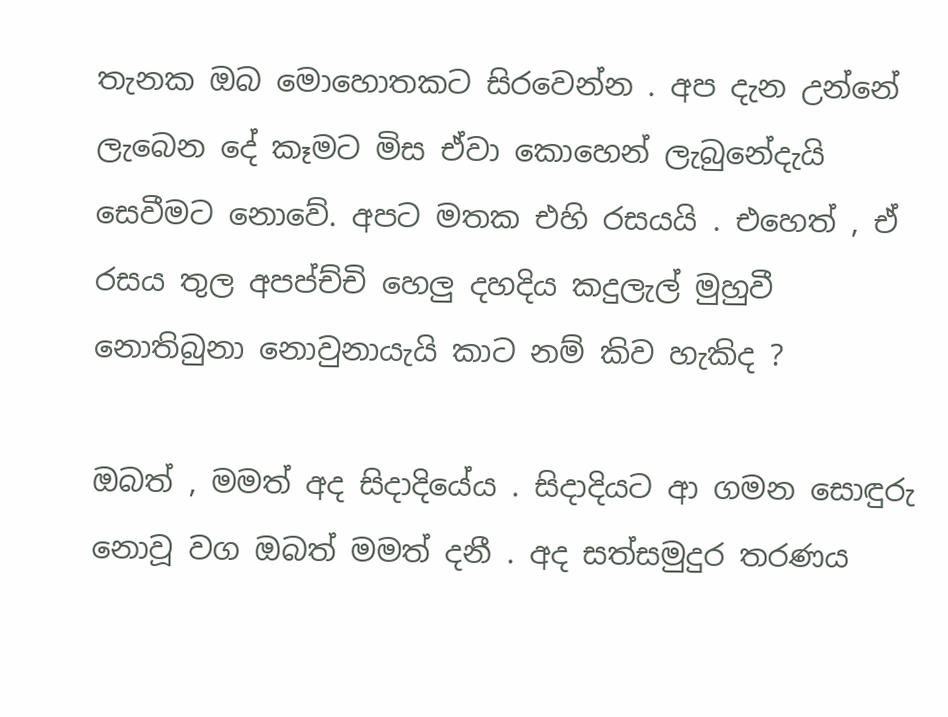තැනක ඔබ මොහොතකට සිරවෙන්න . අප දැන උන්නේ ලැබෙන දේ කෑමට මිස ඒවා කොහෙන් ලැබුනේදැයි සෙවීමට නොවේ. අපට මතක එහි රසයයි . එහෙත් , ඒ රසය තුල අපප්ච්චි හෙලු දහදිය කදුලැල් මුහුවී නොතිබුනා නොවුනායැයි කාට නම් කිව හැකිද ?

ඔබත් , මමත් අද සිදාදියේය . සිදාදියට ආ ගමන සොඳුරු නොවූ වග ඔබත් මමත් දනී . අද සත්සමුදුර තරණය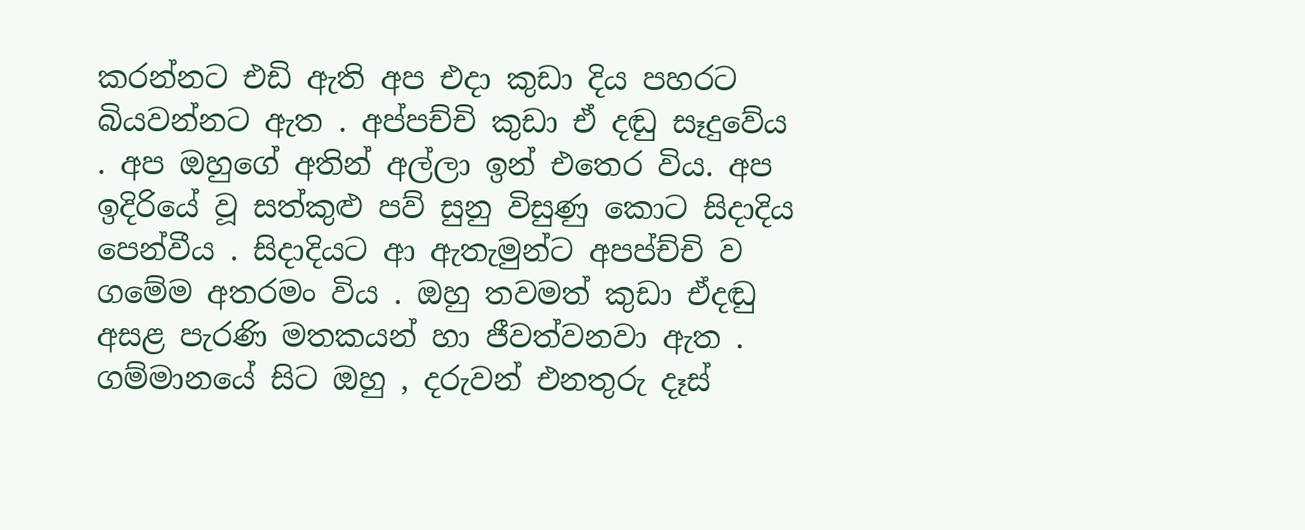කරන්නට එඩි ඇති අප එදා කුඩා දිය පහරට බියවන්නට ඇත . අප්පච්චි කුඩා ඒ දඬු සෑදුවේය . අප ඔහුගේ අතින් අල්ලා ඉන් එතෙර විය. අප ඉදිරියේ වූ සත්කුළු පව් සුනු විසුණු කොට සිදාදිය පෙන්වීය . සිදාදියට ආ ඇතැමුන්ට අපප්ච්චි ව ගමේම අතරමං විය . ඔහු තවමත් කුඩා ඒදඬු අසළ පැරණි මතකයන් හා ජීවත්වනවා ඇත . ගම්මානයේ සිට ඔහු , දරුවන් එනතුරු දෑස්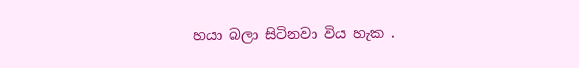හයා බලා සිටිනවා විය හැක .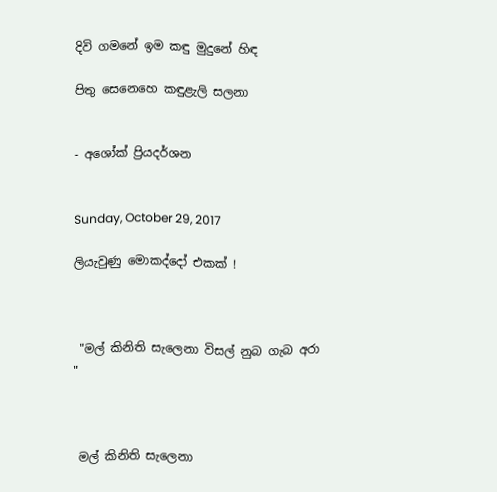දිවි ගමනේ ඉම කඳු මුදුනේ හිඳ

පිතු සෙනෙහෙ කඳුළැලි සලනා


- අශෝක් ප්‍රියදර්ශන


Sunday, October 29, 2017

ලියැවුණු මොකද්දෝ එකක් !



 "මල් කිනිති සැලෙනා විසල් නුබ ගැබ අරා  "



 මල් කිනිති සැලෙනා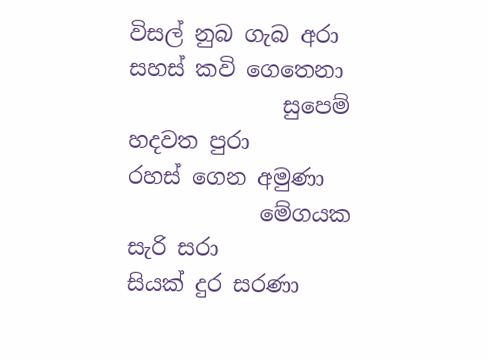විසල් නුබ ගැබ අරා
සහස් කවි ගෙතෙනා
              සුපෙම් හදවත පුරා
රහස් ගෙන අමුණා
            මේගයක සැරි සරා
සියක් දුර සරණා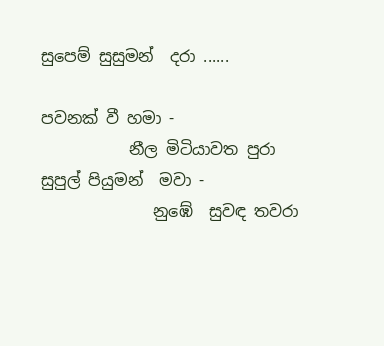සුපෙම් සුසුමන්  දරා ......

පවනක් වී හමා -
           නීල මිටියාවත පුරා
සුපුල් පියුමන්  මවා -
              නුඹේ  සුවඳ තවරා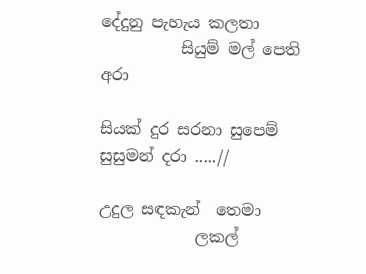දේදුනු පැහැය කලතා
          සියුම් මල් පෙති අරා

සියක් දුර සරනා සුපෙම් සුසුමන් දරා .....//

උදුල සඳකැන්  තෙමා
            ලකල්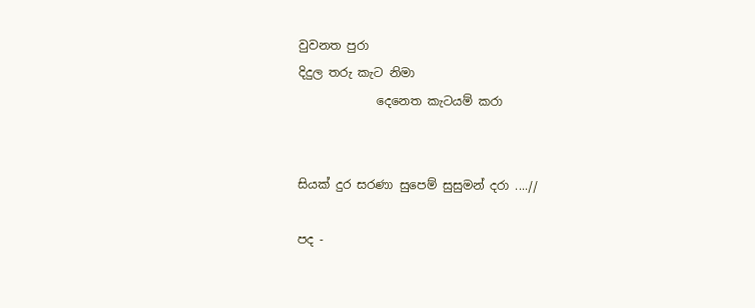වුවනත පුරා
දිදුල තරු කැට නිමා
             දෙනෙත කැටයම් කරා


සියක් දුර සරණා සුපෙම් සුසුමන් දරා ....//

පද -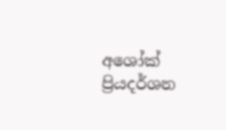අශෝක් ප්‍රියදර්ශන